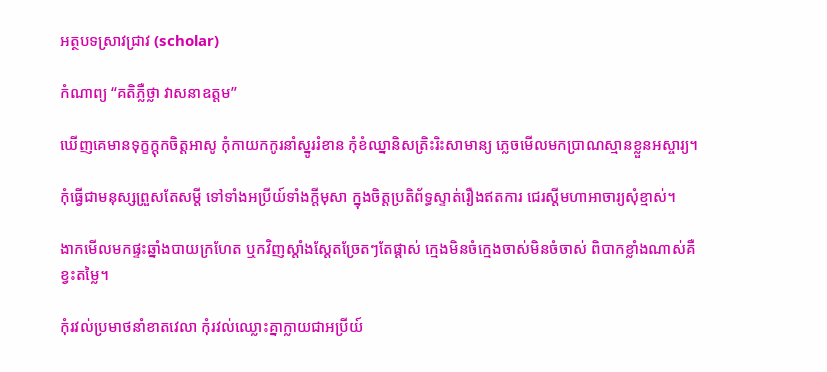អត្ថបទស្រាវជ្រាវ (scholar)

កំណាព្យ “គតិភ្លឺថ្លា វាសនាឧត្តម”

ឃើញគេមានទុក្ខក្តុកចិត្តអាសូ កុំកាយកកូរនាំស្នូររំខាន កុំខំឈ្នានិសត្រិះរិះសាមាន្យ ភ្លេចមើលមកប្រាណស្មានខ្លួនអស្ចារ្យ។

កុំធ្វើជាមនុស្សព្រួសតែសម្តី ទៅទាំងអប្រីយ៍ទាំងក្តីមុសា ក្នុងចិត្តប្រតិព័ទ្ធស្ទាត់រឿងឥតការ ជេរស្តីមហាអាចារ្យសុំខ្មាស់។

ងាកមើលមកផ្ទះឆ្នាំងបាយក្រហែត ឬកវិញស្តាំងស្តែតច្រែតៗតែផ្តាស់ ក្មេងមិនចំក្មេងចាស់មិនចំចាស់ ពិបាកខ្លាំងណាស់គឺខ្វះតម្លៃ។

កុំរវល់ប្រមាថនាំខាតវេលា កុំរវល់ឈ្លោះគ្នាក្លាយជាអប្រីយ៍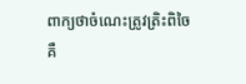ពាក្យថាចំណេះត្រូវត្រិះពិចៃ គឺ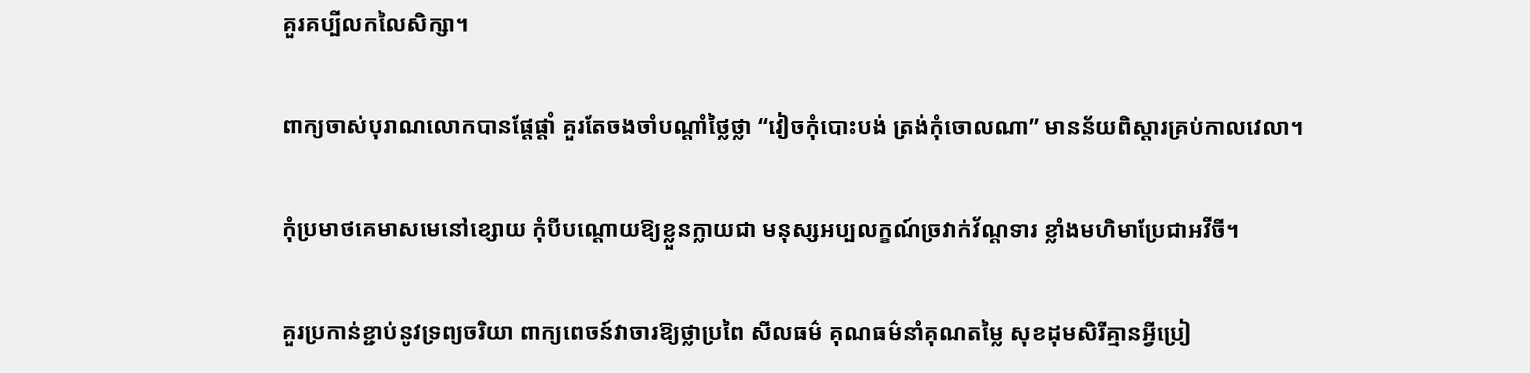គួរគប្បីលកលៃសិក្សា។

ពាក្យចាស់បុរាណលោកបានផ្តែផ្តាំ គួរតែចងចាំបណ្តាំថ្លៃថ្លា “វៀចកុំបោះបង់ ត្រង់កុំចោលណា” មានន័យពិស្តារគ្រប់កាលវេលា។

កុំប្រមាថគេមាសមេនៅខ្សោយ កុំបីបណ្តោយឱ្យខ្លួនក្លាយជា មនុស្សអប្បលក្ខណ៍ច្រវាក់វ័ណ្តទារ ខ្លាំងមហិមាប្រែជាអវីចី។

គួរប្រកាន់ខ្ជាប់នូវទ្រព្យចរិយា ពាក្យពេចន៍វាចារឱ្យថ្លាប្រពៃ សីលធម៌ គុណធម៌នាំគុណតម្លៃ សុខដុមសិរីគ្មានអ្វីប្រៀ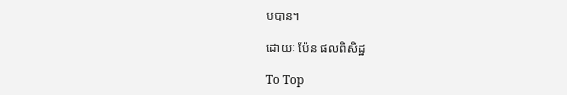បបាន។

ដោយៈ ប៉ែន ផលពិសិដ្ឋ

To Top